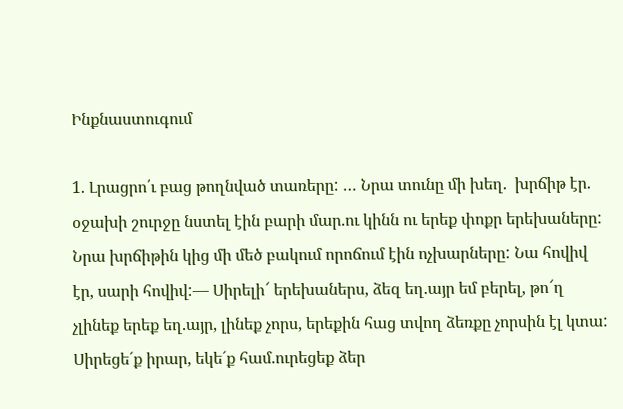Ինքնաստուգում

1. Լրացրո՛ւ բաց թողնված տառերը: … Նրա տունը մի խեղ.  խրճիթ էր. օջախի շուրջը նստել էին բարի մար.ու կինն ու երեք փոքր երեխաները: Նրա խրճիթին կից մի մեծ բակում որոճում էին ոչխարները: Նա հովիվ էր, սարի հովիվ:— Սիրելի՜ երեխաներս, ձեզ եղ.այր եմ բերել, թո՜ղ չլինեք երեք եղ.այր, լինեք չորս, երեքին հաց տվող ձեռքը չորսին էլ կտա: Սիրեցե´ք իրար, եկե´ք համ.ուրեցեք ձեր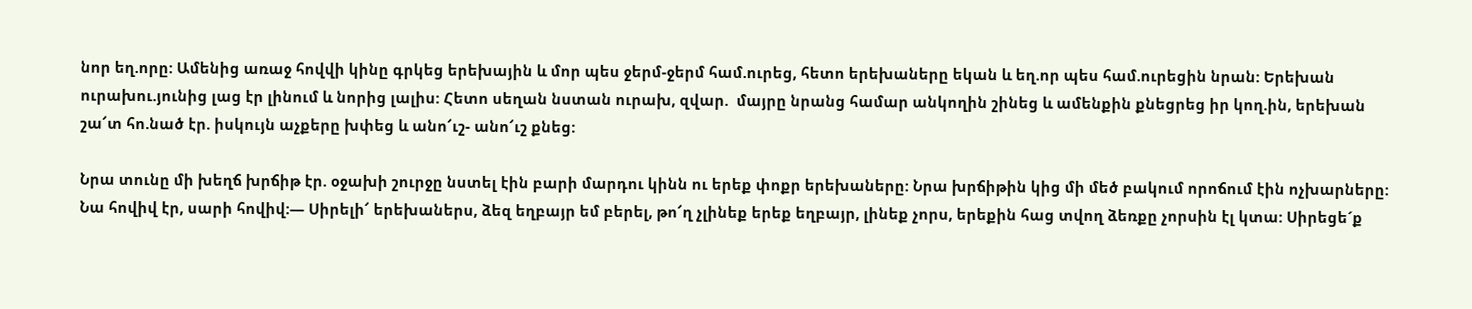նոր եղ.որը: Ամենից առաջ հովվի կինը գրկեց երեխային և մոր պես ջերմ-ջերմ համ.ուրեց, հետո երեխաները եկան և եղ.որ պես համ.ուրեցին նրան: Երեխան ուրախու.յունից լաց էր լինում և նորից լալիս: Հետո սեղան նստան ուրախ, զվար.  մայրը նրանց համար անկողին շինեց և ամենքին քնեցրեց իր կող.ին, երեխան շա՜տ հո.նած էր. իսկույն աչքերը խփեց և անո՜ւշ- անո՜ւշ քնեց:

Նրա տունը մի խեղճ խրճիթ էր. օջախի շուրջը նստել էին բարի մարդու կինն ու երեք փոքր երեխաները: Նրա խրճիթին կից մի մեծ բակում որոճում էին ոչխարները: Նա հովիվ էր, սարի հովիվ:— Սիրելի՜ երեխաներս, ձեզ եղբայր եմ բերել, թո՜ղ չլինեք երեք եղբայր, լինեք չորս, երեքին հաց տվող ձեռքը չորսին էլ կտա: Սիրեցե´ք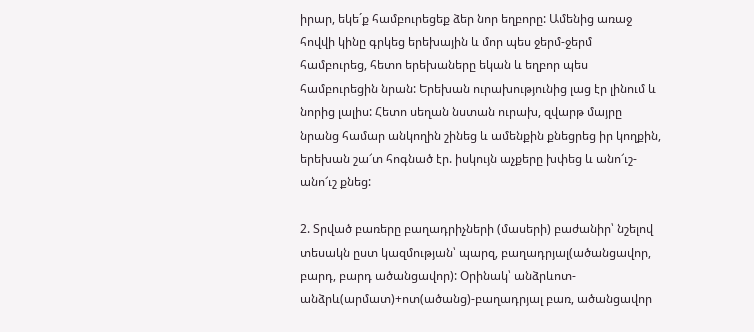իրար, եկե´ք համբուրեցեք ձեր նոր եղբորը: Ամենից առաջ հովվի կինը գրկեց երեխային և մոր պես ջերմ-ջերմ համբուրեց, հետո երեխաները եկան և եղբոր պես համբուրեցին նրան: Երեխան ուրախությունից լաց էր լինում և նորից լալիս: Հետո սեղան նստան ուրախ, զվարթ մայրը նրանց համար անկողին շինեց և ամենքին քնեցրեց իր կողքին, երեխան շա՜տ հոգնած էր. իսկույն աչքերը խփեց և անո՜ւշ- անո՜ւշ քնեց:

2. Տրված բառերը բաղադրիչների (մասերի) բաժանիր՝ նշելով տեսակն ըստ կազմության՝ պարզ, բաղադրյալ(ածանցավոր, բարդ, բարդ ածանցավոր): Օրինակ՝ անձրևոտ-անձրև(արմատ)+ոտ(ածանց)-բաղադրյալ բառ, ածանցավոր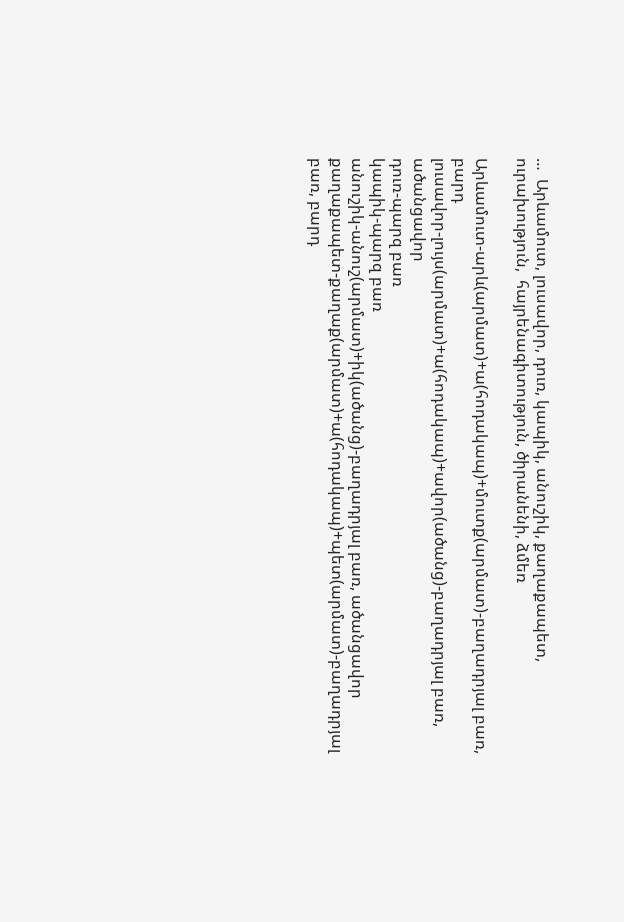…  Արևամուտ, լուսավոր, դուռ, կապիկ, անուշիկ, քաղաքապետ, ուրախություն,  հայրենագիտություն, ծիրանենի, ձմեռ

Արևամուտ-արև(արմատ)+ա(հոդակապ)+մուտք(արմատ)-բաղադրյալ բառ, բարդ
լուսավոր-լույս(արմատ)+ա(հոդակապ)+ավոր(ածանց)-բաղադրյալ բառ, ածանցավոր
դուռ-պարզ բառ
կապիկ-պարզ բառ
անուշիկ-անուշ(արմատ)+իկ(ածանց)-բաղադրյալ բառ, ածանցավոր
քաղաքապետ-քաղաք(արմատ)+ա(հոդակապ)+պետ(արմատ)-բաղադրյալ բառ, բարդ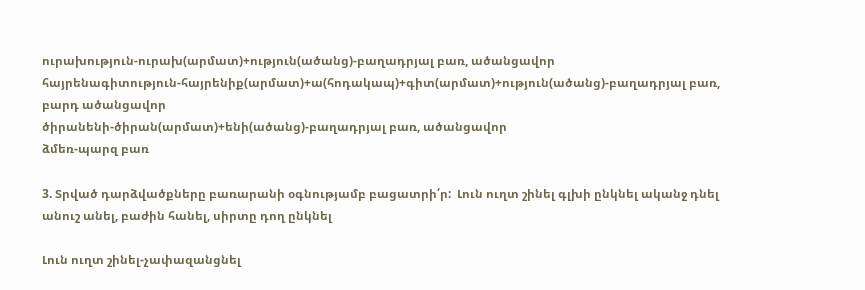ուրախություն-ուրախ(արմատ)+ություն(ածանց)-բաղադրյալ բառ, ածանցավոր
հայրենագիտություն-հայրենիք(արմատ)+ա(հոդակապ)+գիտ(արմատ)+ություն(ածանց)-բաղադրյալ բառ, բարդ ածանցավոր
ծիրանենի-ծիրան(արմատ)+ենի(ածանց)-բաղադրյալ բառ, ածանցավոր
ձմեռ-պարզ բառ

3. Տրված դարձվածքները բառարանի օգնությամբ բացատրի՛ր:  Լուն ուղտ շինել գլխի ընկնել ականջ դնել անուշ անել, բաժին հանել, սիրտը դող ընկնել

Լուն ուղտ շինել-չափազանցնել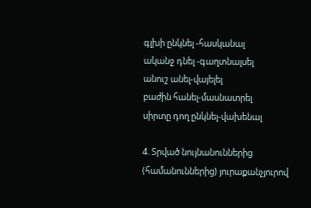գլխի ընկնել -հասկանալ
ականջ դնել -գաղտնալսել
անուշ անել-վայելել
բաժին հանել-մասնատրել
սիրտը դող ընկնել-վախենալ

4. Տրված նույնանուններից (համանուններից) յուրաքանչյուրով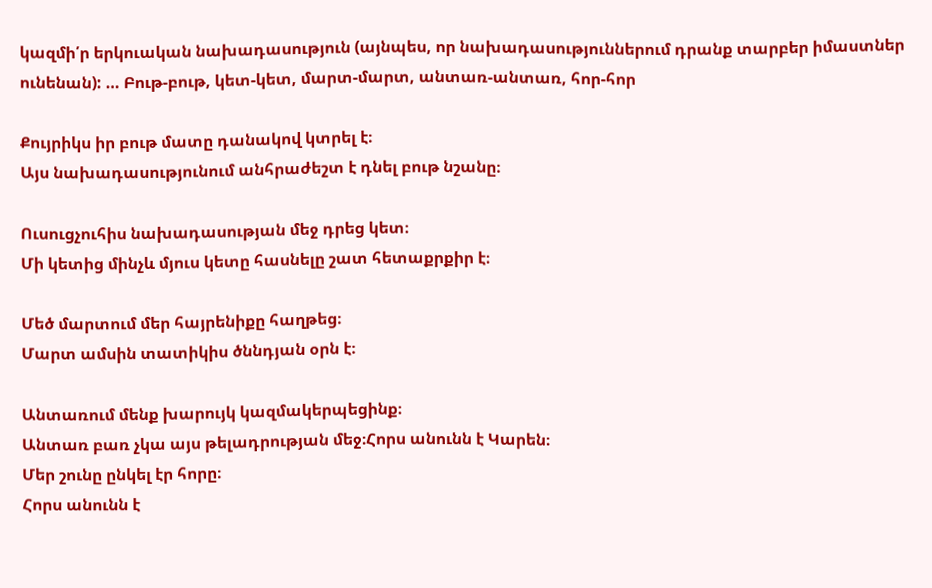կազմի՛ր երկուական նախադասություն (այնպես, որ նախադասություններում դրանք տարբեր իմաստներ ունենան): … Բութ-բութ, կետ-կետ, մարտ-մարտ, անտառ-անտառ, հոր-հոր

Քույրիկս իր բութ մատը դանակով կտրել է։
Այս նախադասությունում անհրաժեշտ է դնել բութ նշանը։

Ուսուցչուհիս նախադասության մեջ դրեց կետ։
Մի կետից մինչև մյուս կետը հասնելը շատ հետաքրքիր է։

Մեծ մարտում մեր հայրենիքը հաղթեց։
Մարտ ամսին տատիկիս ծննդյան օրն է։

Անտառում մենք խարույկ կազմակերպեցինք։
Անտառ բառ չկա այս թելադրության մեջ։Հորս անունն է Կարեն։
Մեր շունը ընկել էր հորը։
Հորս անունն է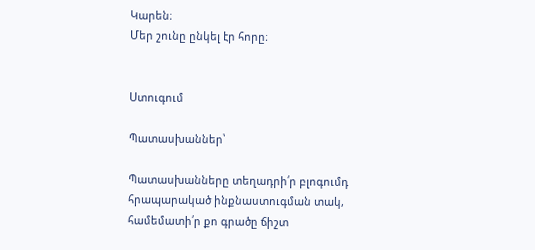Կարեն։
Մեր շունը ընկել էր հորը։


Ստուգում

Պատասխաններ՝

Պատասխանները տեղադրի՛ր բլոգումդ հրապարակած ինքնաստուգման տակ, համեմատի՛ր քո գրածը ճիշտ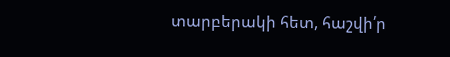տարբերակի հետ, հաշվի՛ր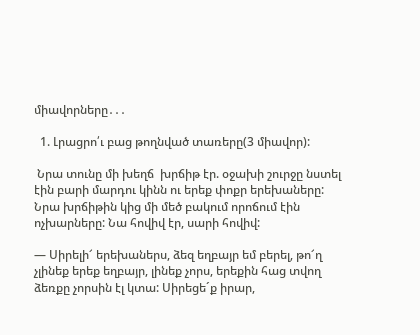միավորները․․․

  1. Լրացրո՛ւ բաց թողնված տառերը(3 միավոր):

 Նրա տունը մի խեղճ  խրճիթ էր. օջախի շուրջը նստել էին բարի մարդու կինն ու երեք փոքր երեխաները: Նրա խրճիթին կից մի մեծ բակում որոճում էին ոչխարները: Նա հովիվ էր, սարի հովիվ:

— Սիրելի՜ երեխաներս, ձեզ եղբայր եմ բերել, թո՜ղ չլինեք երեք եղբայր, լինեք չորս, երեքին հաց տվող ձեռքը չորսին էլ կտա: Սիրեցե´ք իրար,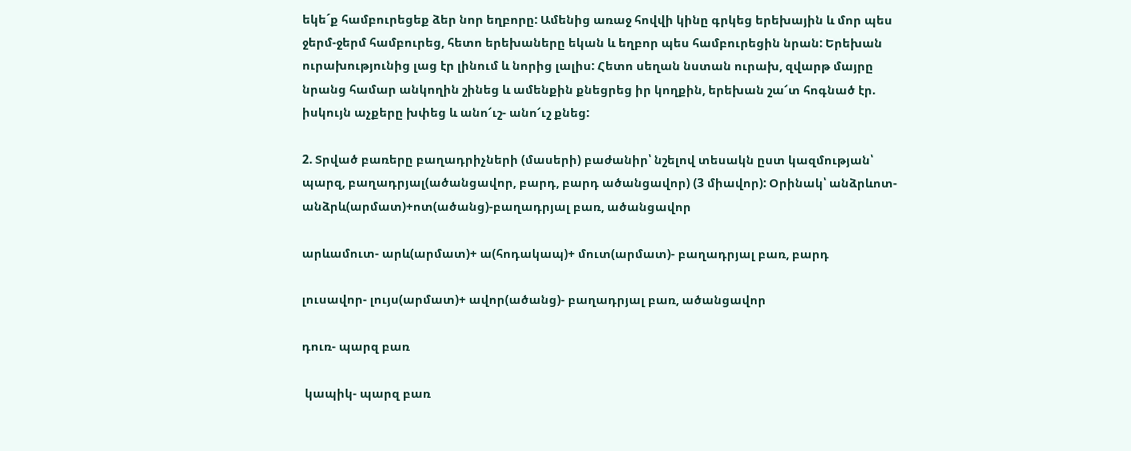եկե´ք համբուրեցեք ձեր նոր եղբորը: Ամենից առաջ հովվի կինը գրկեց երեխային և մոր պես ջերմ-ջերմ համբուրեց, հետո երեխաները եկան և եղբոր պես համբուրեցին նրան: Երեխան ուրախությունից լաց էր լինում և նորից լալիս: Հետո սեղան նստան ուրախ, զվարթ մայրը նրանց համար անկողին շինեց և ամենքին քնեցրեց իր կողքին, երեխան շա՜տ հոգնած էր. իսկույն աչքերը խփեց և անո՜ւշ- անո՜ւշ քնեց:

2. Տրված բառերը բաղադրիչների (մասերի) բաժանիր՝ նշելով տեսակն ըստ կազմության՝ պարզ, բաղադրյալ(ածանցավոր, բարդ, բարդ ածանցավոր) (3 միավոր): Օրինակ՝ անձրևոտ-անձրև(արմատ)+ոտ(ածանց)-բաղադրյալ բառ, ածանցավոր

արևամուտ- արև(արմատ)+ ա(հոդակապ)+ մուտ(արմատ)- բաղադրյալ բառ, բարդ

լուսավոր- լույս(արմատ)+ ավոր(ածանց)- բաղադրյալ բառ, ածանցավոր

դուռ- պարզ բառ

 կապիկ- պարզ բառ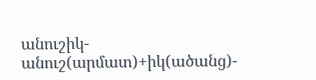անուշիկ- անուշ(արմատ)+իկ(ածանց)-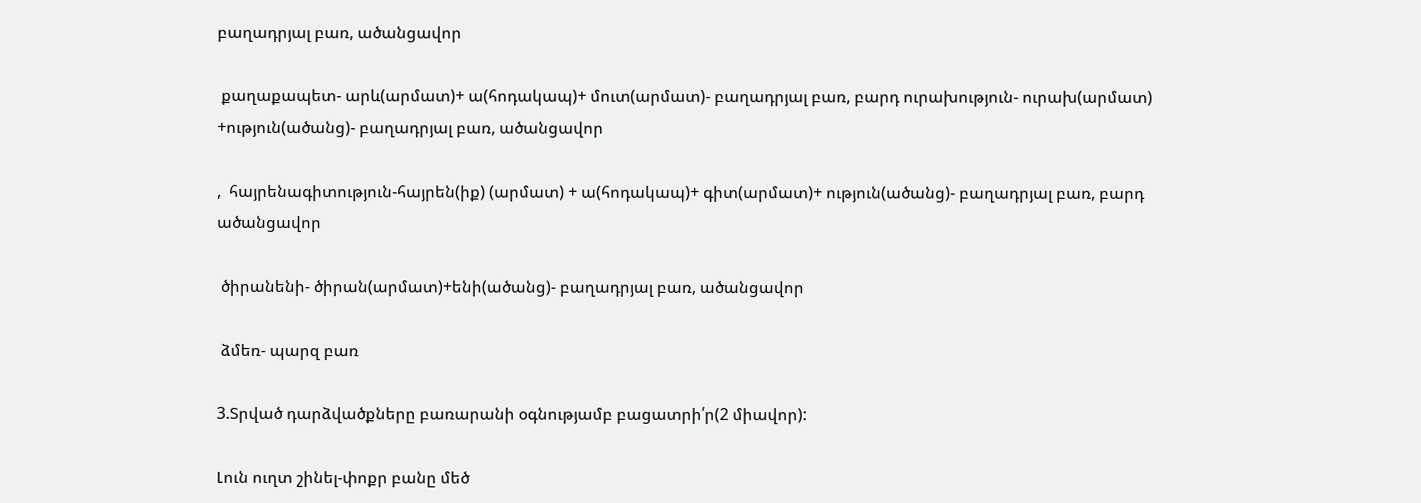բաղադրյալ բառ, ածանցավոր

 քաղաքապետ- արև(արմատ)+ ա(հոդակապ)+ մուտ(արմատ)- բաղադրյալ բառ, բարդ ուրախություն- ուրախ(արմատ) +ություն(ածանց)- բաղադրյալ բառ, ածանցավոր

,  հայրենագիտություն-հայրեն(իք) (արմատ) + ա(հոդակապ)+ գիտ(արմատ)+ ություն(ածանց)- բաղադրյալ բառ, բարդ ածանցավոր

 ծիրանենի- ծիրան(արմատ)+ենի(ածանց)- բաղադրյալ բառ, ածանցավոր

 ձմեռ- պարզ բառ

3.Տրված դարձվածքները բառարանի օգնությամբ բացատրի՛ր(2 միավոր):

Լուն ուղտ շինել-փոքր բանը մեծ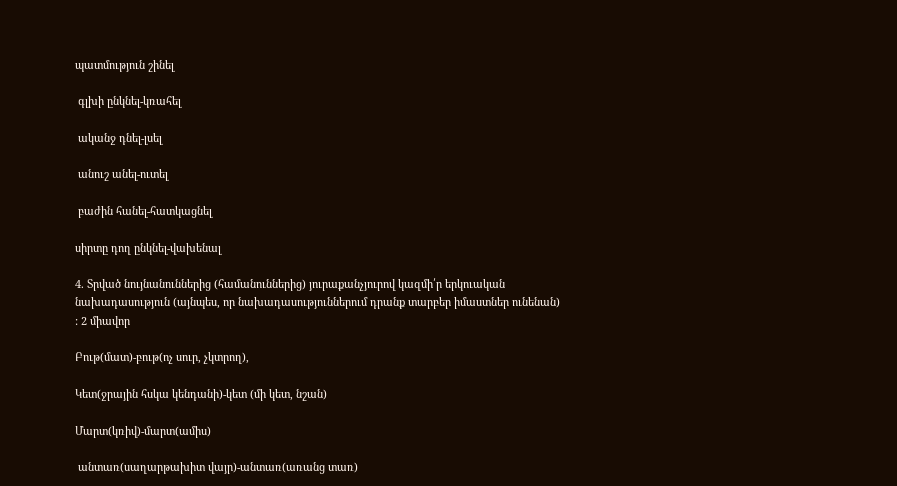պատմություն շինել

 գլխի ընկնել-կռահել

 ականջ դնել-լսել

 անուշ անել-ուտել

 բաժին հանել-հատկացնել

սիրտը դող ընկնել-վախենալ

4. Տրված նույնանուններից (համանուններից) յուրաքանչյուրով կազմի՛ր երկուական նախադասություն (այնպես, որ նախադասություններում դրանք տարբեր իմաստներ ունենան) : 2 միավոր

Բութ(մատ)-բութ(ոչ սուր, չկտրող),

Կետ(ջրային հսկա կենդանի)-կետ (մի կետ, նշան)

Մարտ(կռիվ)-մարտ(ամիս)

 անտառ(սաղարթախիտ վայր)-անտառ(առանց տառ)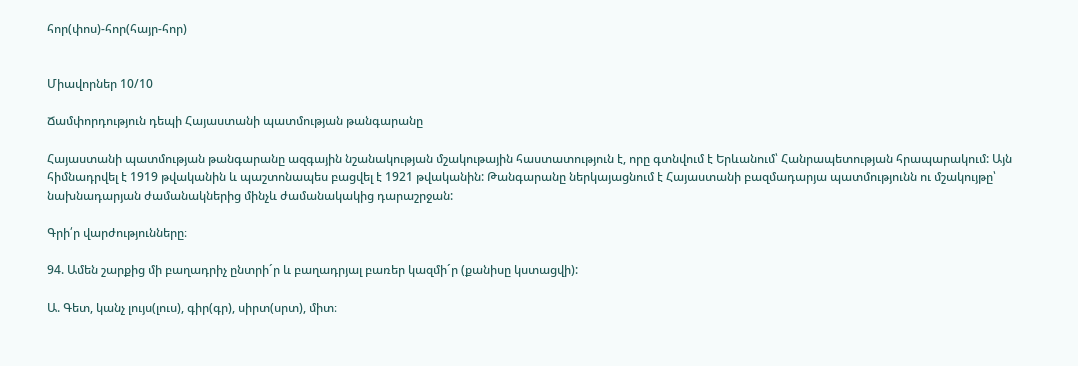հոր(փոս)-հոր(հայր-հոր)


Միավորներ 10/10

Ճամփորդություն դեպի Հայաստանի պատմության թանգարանը

Հայաստանի պատմության թանգարանը ազգային նշանակության մշակութային հաստատություն է, որը գտնվում է Երևանում՝ Հանրապետության հրապարակում: Այն հիմնադրվել է 1919 թվականին և պաշտոնապես բացվել է 1921 թվականին: Թանգարանը ներկայացնում է Հայաստանի բազմադարյա պատմությունն ու մշակույթը՝ նախնադարյան ժամանակներից մինչև ժամանակակից դարաշրջան:

Գրի՛ր վարժությունները։

94. Ամեն շարքից մի բաղադրիչ ընտրի´ր և բաղադրյալ բառեր կազմի´ր (քանիսը կստացվի):

Ա. Գետ, կանչ լույս(լուս), գիր(գր), սիրտ(սրտ), միտ։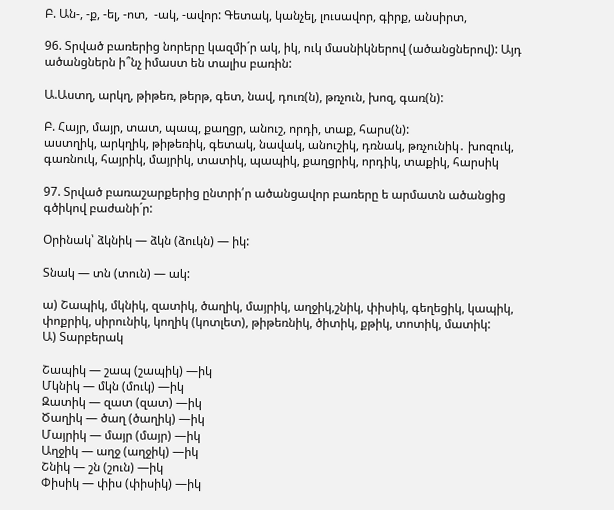Բ. Ան-, -ք, -ել, -ոտ,  -ակ, -ավոր: Գետակ, կանչել, լուսավոր, գիրք, անսիրտ,

96. Տրված բառերից նորերը կազմի´ր ակ, իկ, ուկ մասնիկներով (ածանցներով): Այդ ածանցներն ի՞նչ իմաստ են տալիս բառին:

Ա.Աստղ, արկղ, թիթեռ, թերթ, գետ, նավ, դուռ(ն), թռչուն, խոզ, գառ(ն):

Բ. Հայր, մայր, տատ, պապ, քաղցր, անուշ, որդի, տաք, հարս(ն):
աստղիկ, արկղիկ, թիթեռիկ, գետակ, նավակ, անուշիկ, դռնակ, թռչունիկ․ խոզուկ, գառնուկ, հայրիկ, մայրիկ, տատիկ, պապիկ, քաղցրիկ, որդիկ, տաքիկ, հարսիկ

97. Տրված բառաշարքերից ընտրի՛ր ածանցավոր բառերը ե արմատն ածանցից գծիկով բաժանի´ր:

Օրինակ՝ ձկնիկ — ձկն (ձուկն) — իկ:

Տնակ — տն (տուն) — ակ:

ա) Շապիկ, մկնիկ, զատիկ, ծաղիկ, մայրիկ, աղջիկ,շնիկ, փիսիկ, գեղեցիկ, կապիկ, փոքրիկ, սիրունիկ, կողիկ (կոտլետ), թիթեռնիկ, ծիտիկ, քթիկ, տոտիկ, մատիկ:
Ա) Տարբերակ

Շապիկ — շապ (շապիկ) —իկ
Մկնիկ — մկն (մուկ) —իկ
Զատիկ — զատ (զատ) —իկ
Ծաղիկ — ծաղ (ծաղիկ) —իկ
Մայրիկ — մայր (մայր) —իկ
Աղջիկ — աղջ (աղջիկ) —իկ
Շնիկ — շն (շուն) —իկ
Փիսիկ — փիս (փիսիկ) —իկ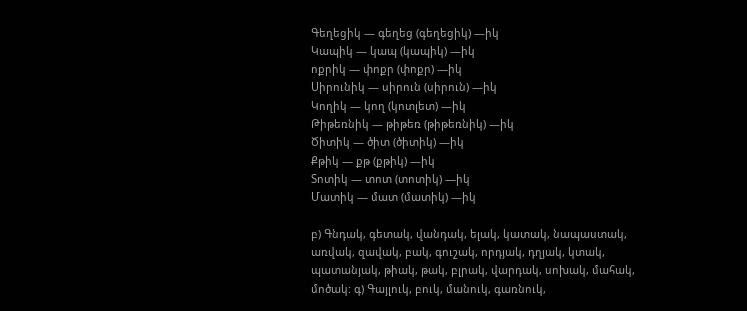Գեղեցիկ — գեղեց (գեղեցիկ) —իկ
Կապիկ — կապ (կապիկ) —իկ
ոքրիկ — փոքր (փոքր) —իկ
Սիրունիկ — սիրուն (սիրուն) —իկ
Կողիկ — կող (կոտլետ) —իկ
Թիթեռնիկ — թիթեռ (թիթեռնիկ) —իկ
Ծիտիկ — ծիտ (ծիտիկ) —իկ
Քթիկ — քթ (քթիկ) —իկ
Տոտիկ — տոտ (տոտիկ) —իկ
Մատիկ — մատ (մատիկ) —իկ

բ) Գնդակ, գետակ, վանդակ, ելակ, կատակ, նապաստակ, առվակ, զավակ, բակ, գուշակ, որդյակ, դղյակ, կտակ, պատանյակ, թիակ, թակ, բլրակ, վարդակ, սոխակ, մահակ, մոծակ: գ) Գայլուկ, բուկ, մանուկ, գառնուկ,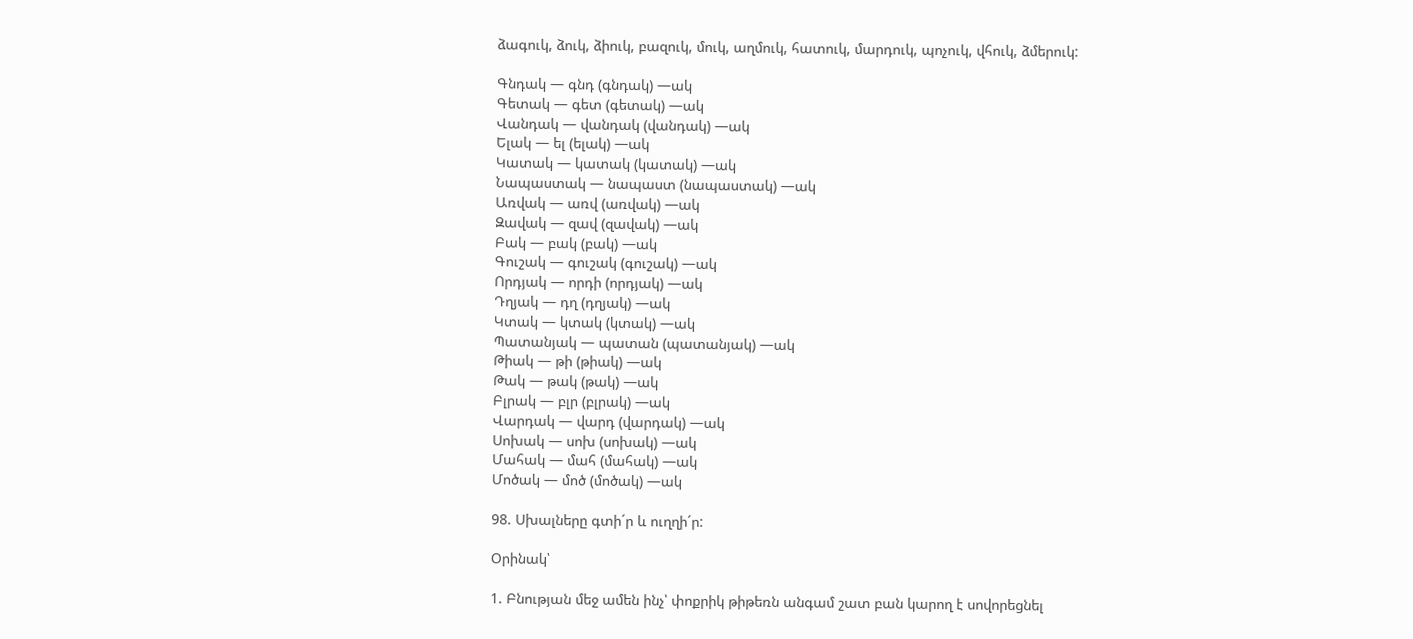ձագուկ, ձուկ, ձիուկ, բազուկ, մուկ, աղմուկ, հատուկ, մարդուկ, պոչուկ, վհուկ, ձմերուկ:

Գնդակ — գնդ (գնդակ) —ակ
Գետակ — գետ (գետակ) —ակ
Վանդակ — վանդակ (վանդակ) —ակ
Ելակ — ել (ելակ) —ակ
Կատակ — կատակ (կատակ) —ակ
Նապաստակ — նապաստ (նապաստակ) —ակ
Առվակ — առվ (առվակ) —ակ
Զավակ — զավ (զավակ) —ակ
Բակ — բակ (բակ) —ակ
Գուշակ — գուշակ (գուշակ) —ակ
Որդյակ — որդի (որդյակ) —ակ
Դղյակ — դղ (դղյակ) —ակ
Կտակ — կտակ (կտակ) —ակ
Պատանյակ — պատան (պատանյակ) —ակ
Թիակ — թի (թիակ) —ակ
Թակ — թակ (թակ) —ակ
Բլրակ — բլր (բլրակ) —ակ
Վարդակ — վարդ (վարդակ) —ակ
Սոխակ — սոխ (սոխակ) —ակ
Մահակ — մահ (մահակ) —ակ
Մոծակ — մոծ (մոծակ) —ակ

98. Սխալները գտի´ր և ուղղի´ր:

Օրինակ՝

1. Բնության մեջ ամեն ինչ՝ փոքրիկ թիթեռն անգամ շատ բան կարող է սովորեցնել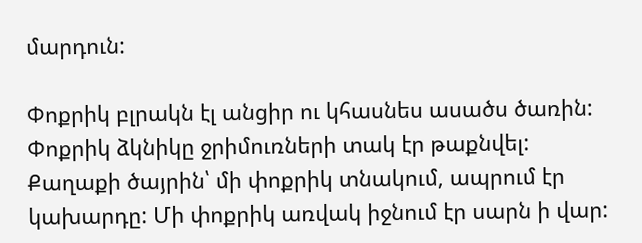մարդուն:

Փոքրիկ բլրակն էլ անցիր ու կհասնես ասածս ծառին: Փոքրիկ ձկնիկը ջրիմուռների տակ էր թաքնվել: Քաղաքի ծայրին՝ մի փոքրիկ տնակում, ապրում էր կախարդը: Մի փոքրիկ առվակ իջնում էր սարն ի վար: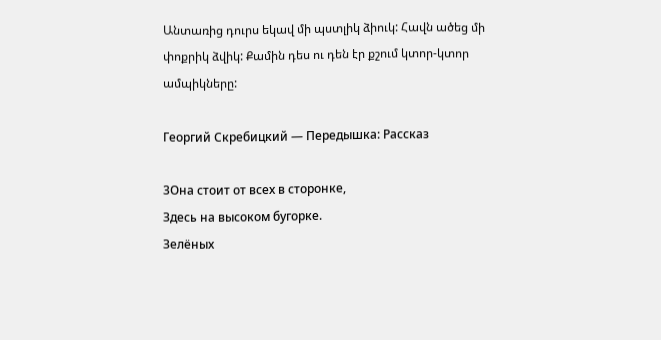Անտառից դուրս եկավ մի պստլիկ ձիուկ: Հավն ածեց մի փոքրիկ ձվիկ: Քամին դես ու դեն էր քշում կտոր-կտոր ամպիկները:

Георгий Скребицкий — Передышка: Рассказ

3Она стоит от всех в сторонке,
Здесь на высоком бугорке.
Зелёных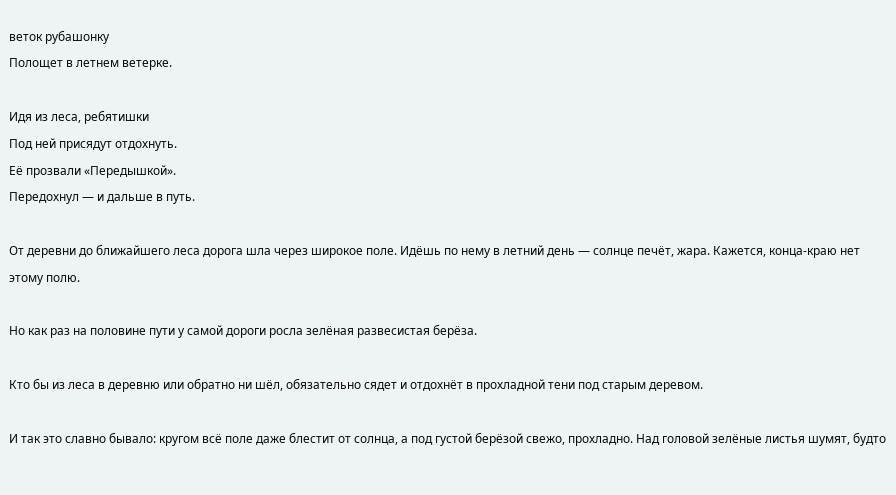веток рубашонку
Полощет в летнем ветерке.

Идя из леса, ребятишки
Под ней присядут отдохнуть.
Её прозвали «Передышкой».
Передохнул — и дальше в путь.

От деревни до ближайшего леса дорога шла через широкое поле. Идёшь по нему в летний день — солнце печёт, жара. Кажется, конца-краю нет этому полю.

Но как раз на половине пути у самой дороги росла зелёная развесистая берёза.

Кто бы из леса в деревню или обратно ни шёл, обязательно сядет и отдохнёт в прохладной тени под старым деревом.

И так это славно бывало: кругом всё поле даже блестит от солнца, а под густой берёзой свежо, прохладно. Над головой зелёные листья шумят, будто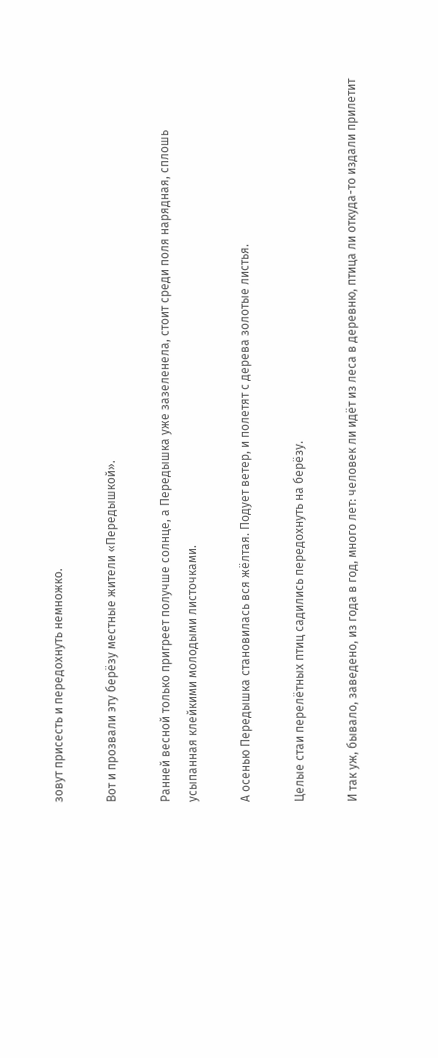зовут присесть и передохнуть немножко.

Вот и прозвали эту берёзу местные жители «Передышкой».

Ранней весной только пригреет получше солнце, а Передышка уже зазеленела, стоит среди поля нарядная, сплошь усыпанная клейкими молодыми листочками.

А осенью Передышка становилась вся жёлтая. Подует ветер, и полетят с дерева золотые листья.

Целые стаи перелётных птиц садились передохнуть на берёзу.

И так уж, бывало, заведено, из года в год, много лет: человек ли идёт из леса в деревню, птица ли откуда-то издали прилетит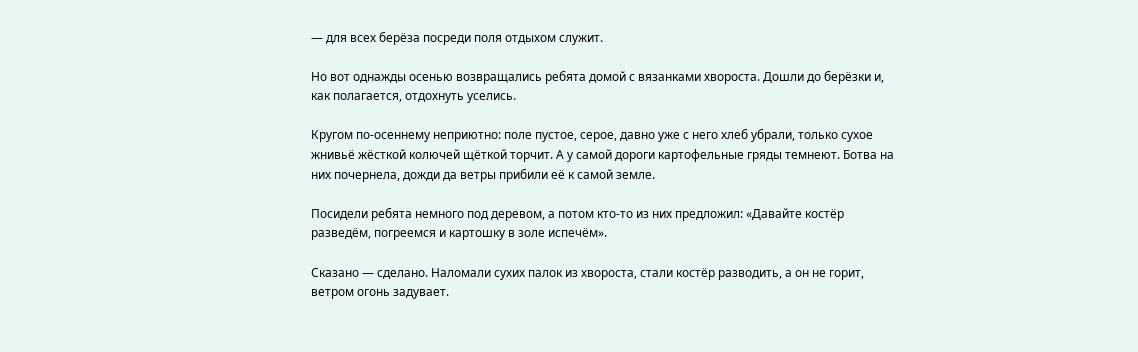— для всех берёза посреди поля отдыхом служит.

Но вот однажды осенью возвращались ребята домой с вязанками хвороста. Дошли до берёзки и, как полагается, отдохнуть уселись.

Кругом по-осеннему неприютно: поле пустое, серое, давно уже с него хлеб убрали, только сухое жнивьё жёсткой колючей щёткой торчит. А у самой дороги картофельные гряды темнеют. Ботва на них почернела, дожди да ветры прибили её к самой земле.

Посидели ребята немного под деревом, а потом кто-то из них предложил: «Давайте костёр разведём, погреемся и картошку в золе испечём».

Сказано — сделано. Наломали сухих палок из хвороста, стали костёр разводить, а он не горит, ветром огонь задувает.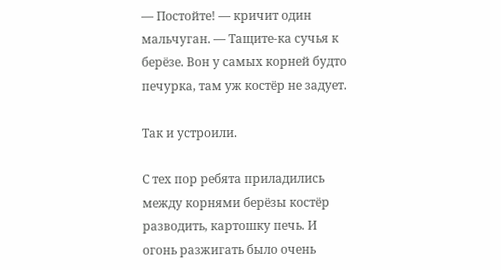— Постойте! — кричит один мальчуган. — Тащите-ка сучья к берёзе. Вон у самых корней будто печурка, там уж костёр не задует.

Так и устроили.

С тех пор ребята приладились между корнями берёзы костёр разводить, картошку печь. И огонь разжигать было очень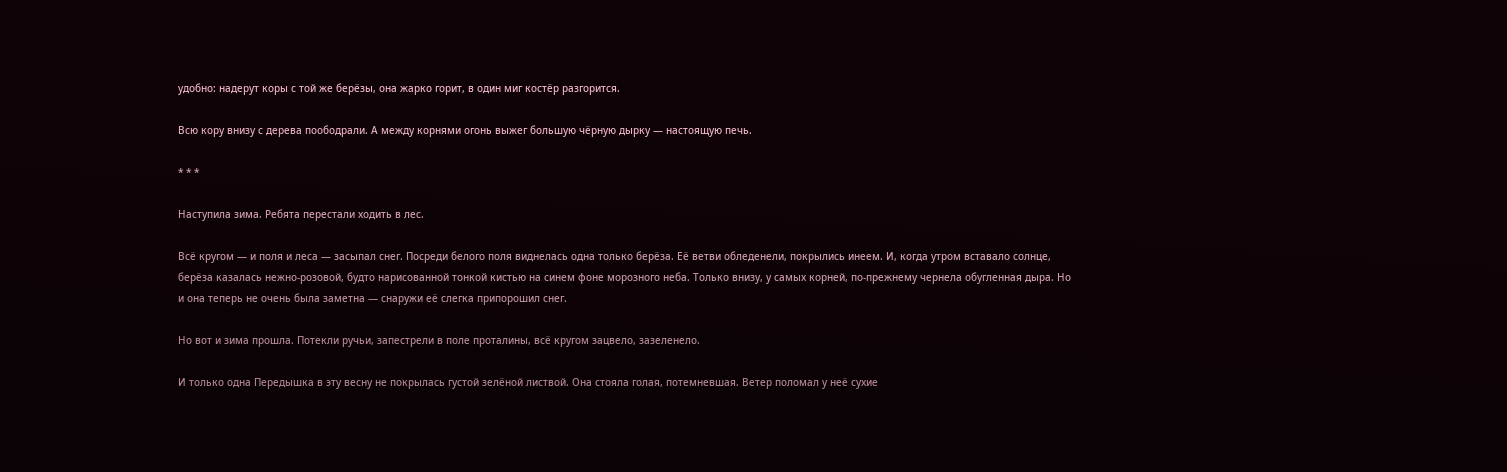удобно: надерут коры с той же берёзы, она жарко горит, в один миг костёр разгорится.

Всю кору внизу с дерева поободрали. А между корнями огонь выжег большую чёрную дырку — настоящую печь.

* * *

Наступила зима. Ребята перестали ходить в лес.

Всё кругом — и поля и леса — засыпал снег. Посреди белого поля виднелась одна только берёза. Её ветви обледенели, покрылись инеем. И, когда утром вставало солнце, берёза казалась нежно-розовой, будто нарисованной тонкой кистью на синем фоне морозного неба. Только внизу, у самых корней, по-прежнему чернела обугленная дыра. Но и она теперь не очень была заметна — снаружи её слегка припорошил снег.

Но вот и зима прошла. Потекли ручьи, запестрели в поле проталины, всё кругом зацвело, зазеленело.

И только одна Передышка в эту весну не покрылась густой зелёной листвой. Она стояла голая, потемневшая. Ветер поломал у неё сухие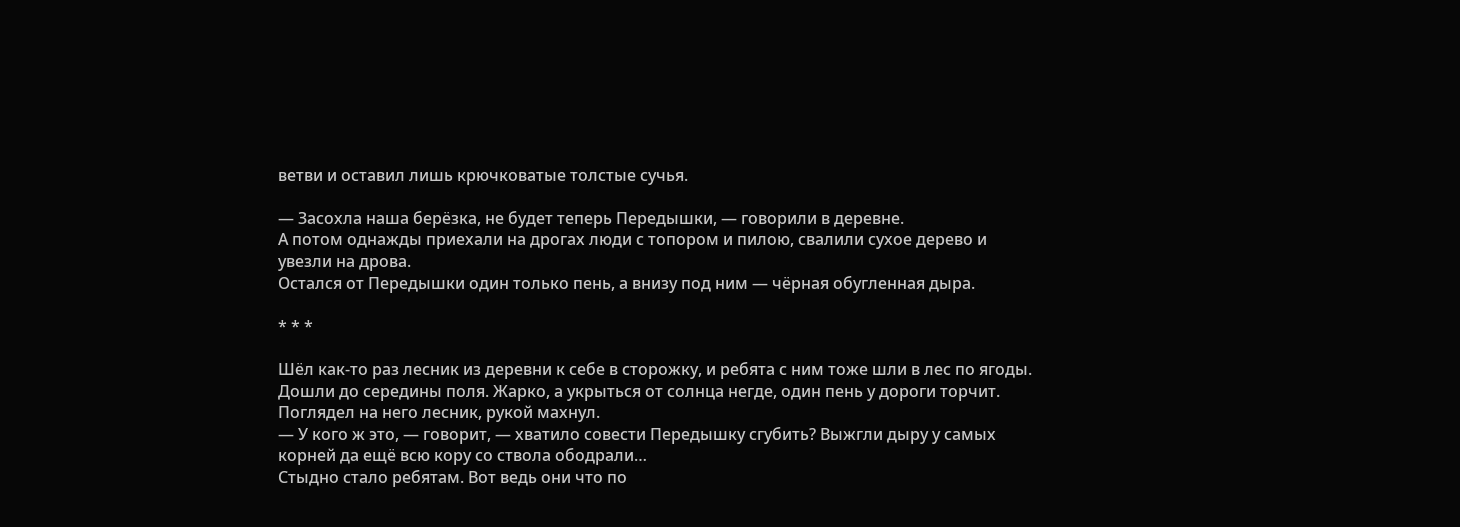ветви и оставил лишь крючковатые толстые сучья.

— Засохла наша берёзка, не будет теперь Передышки, — говорили в деревне.
А потом однажды приехали на дрогах люди с топором и пилою, свалили сухое дерево и увезли на дрова.
Остался от Передышки один только пень, а внизу под ним — чёрная обугленная дыра.

* * *

Шёл как-то раз лесник из деревни к себе в сторожку, и ребята с ним тоже шли в лес по ягоды. Дошли до середины поля. Жарко, а укрыться от солнца негде, один пень у дороги торчит.
Поглядел на него лесник, рукой махнул.
— У кого ж это, — говорит, — хватило совести Передышку сгубить? Выжгли дыру у самых корней да ещё всю кору со ствола ободрали…
Стыдно стало ребятам. Вот ведь они что по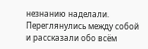незнанию наделали. Переглянулись между собой и рассказали обо всём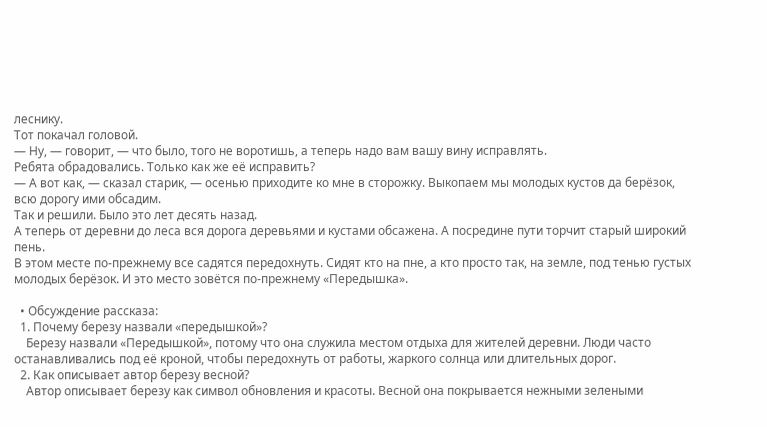леснику.
Тот покачал головой.
— Ну, — говорит, — что было, того не воротишь, а теперь надо вам вашу вину исправлять.
Ребята обрадовались. Только как же её исправить?
— А вот как, — сказал старик, — осенью приходите ко мне в сторожку. Выкопаем мы молодых кустов да берёзок, всю дорогу ими обсадим.
Так и решили. Было это лет десять назад.
А теперь от деревни до леса вся дорога деревьями и кустами обсажена. А посредине пути торчит старый широкий пень.
В этом месте по-прежнему все садятся передохнуть. Сидят кто на пне, а кто просто так, на земле, под тенью густых молодых берёзок. И это место зовётся по-прежнему «Передышка».

  • Обсуждение рассказа:
  1. Почему березу назвали «передышкой»?
    Березу назвали «Передышкой», потому что она служила местом отдыха для жителей деревни. Люди часто останавливались под её кроной, чтобы передохнуть от работы, жаркого солнца или длительных дорог.
  2. Как описывает автор березу весной?
    Автор описывает березу как символ обновления и красоты. Весной она покрывается нежными зелеными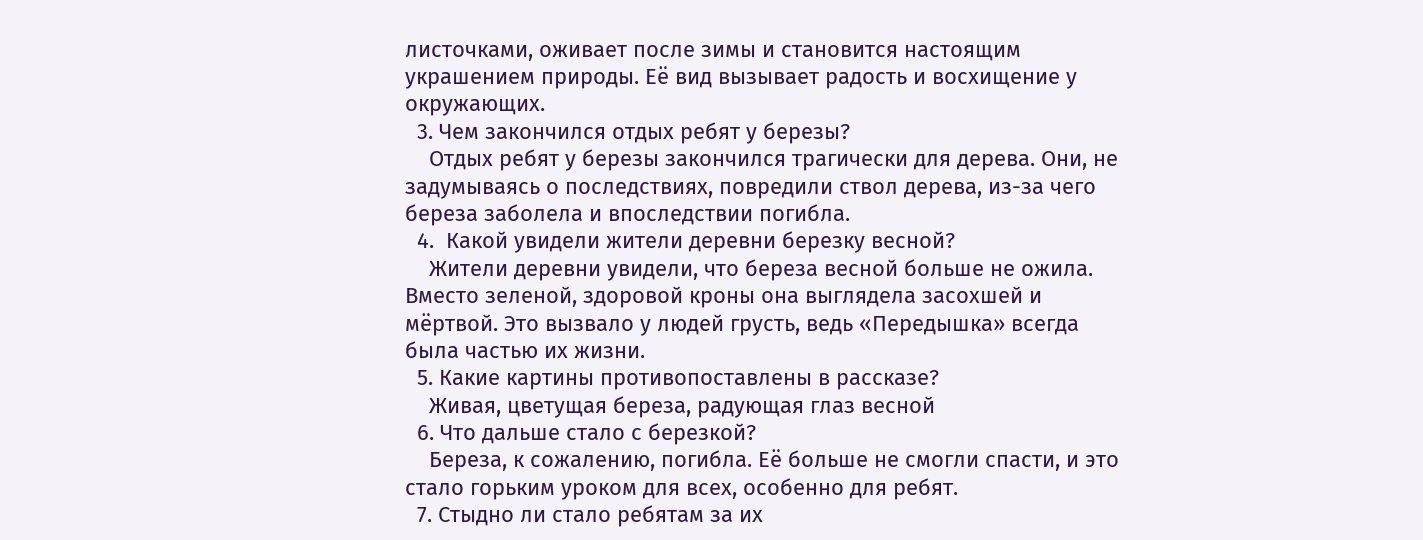листочками, оживает после зимы и становится настоящим украшением природы. Её вид вызывает радость и восхищение у окружающих.
  3. Чем закончился отдых ребят у березы?
    Отдых ребят у березы закончился трагически для дерева. Они, не задумываясь о последствиях, повредили ствол дерева, из-за чего береза заболела и впоследствии погибла.
  4.  Какой увидели жители деревни березку весной?
    Жители деревни увидели, что береза весной больше не ожила. Вместо зеленой, здоровой кроны она выглядела засохшей и мёртвой. Это вызвало у людей грусть, ведь «Передышка» всегда была частью их жизни.
  5. Какие картины противопоставлены в рассказе?
    Живая, цветущая береза, радующая глаз весной
  6. Что дальше стало с березкой?
    Береза, к сожалению, погибла. Её больше не смогли спасти, и это стало горьким уроком для всех, особенно для ребят.
  7. Стыдно ли стало ребятам за их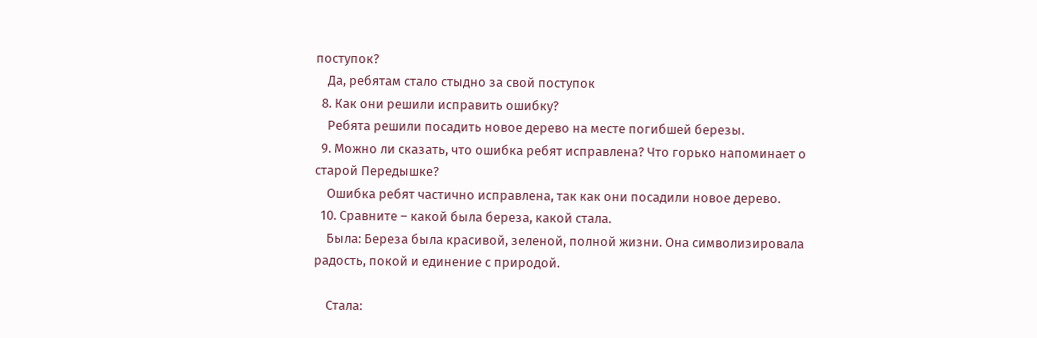поступок?
    Да, ребятам стало стыдно за свой поступок
  8. Как они решили исправить ошибку?
    Ребята решили посадить новое дерево на месте погибшей березы.
  9. Можно ли сказать, что ошибка ребят исправлена? Что горько напоминает о старой Передышке?
    Ошибка ребят частично исправлена, так как они посадили новое дерево.
  10. Сравните – какой была береза, какой стала.
    Была: Береза была красивой, зеленой, полной жизни. Она символизировала радость, покой и единение с природой.

    Стала: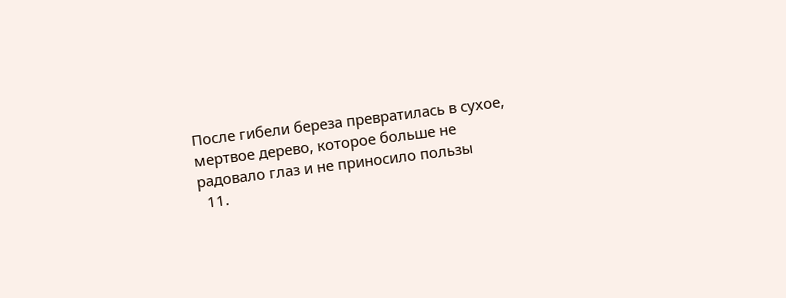После гибели береза превратилась в сухое, мертвое дерево, которое больше не радовало глаз и не приносило пользы
  11.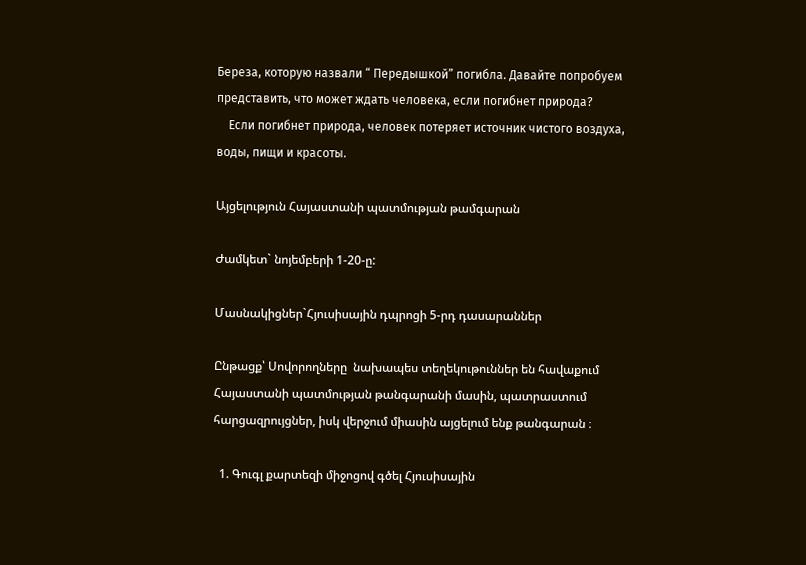Береза, которую назвали “ Передышкой” погибла. Давайте попробуем представить, что может ждать человека, если погибнет природа?
    Если погибнет природа, человек потеряет источник чистого воздуха, воды, пищи и красоты.

Այցելություն Հայաստանի պատմության թամգարան

Ժամկետ` նոյեմբերի 1-20-ը:

Մասնակիցներ`Հյուսիսային դպրոցի 5-րդ դասարաններ

Ընթացք՝ Սովորողները  նախապես տեղեկութուններ են հավաքում Հայաստանի պատմության թանգարանի մասին, պատրաստում հարցազրույցներ, իսկ վերջում միասին այցելում ենք թանգարան ։

  1. Գուգլ քարտեզի միջոցով գծել Հյուսիսային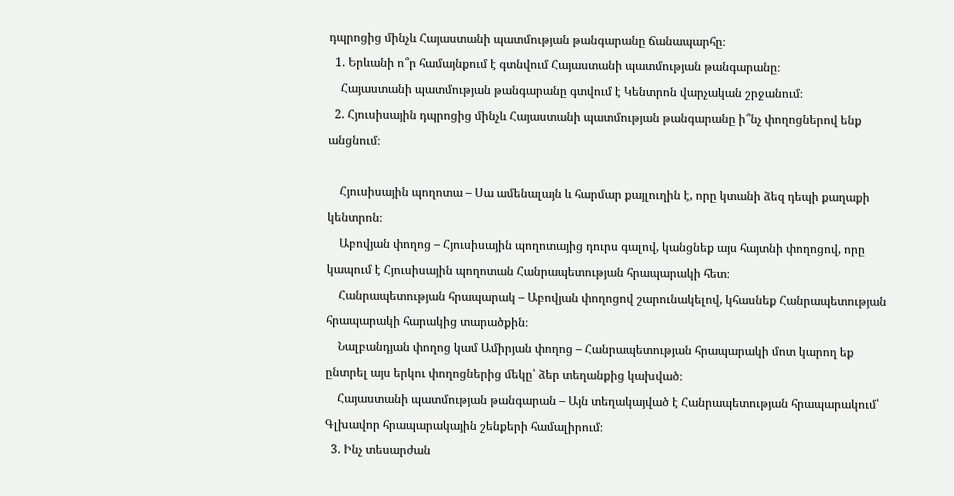դպրոցից մինչև Հայաստանի պատմության թանգարանը ճանապարհը։
  1. Երևանի ո՞ր համայնքում է գտնվում Հայաստանի պատմության թանգարանը։
    Հայաստանի պատմության թանգարանը գտվում է Կենտրոն վարչական շրջանում։
  2. Հյուսիսային դպրոցից մինչև Հայաստանի պատմության թանգարանը ի՞նչ փողոցներով ենք անցնում։

    Հյուսիսային պողոտա – Սա ամենալայն և հարմար քայլուղին է, որը կտանի ձեզ դեպի քաղաքի կենտրոն։
    Աբովյան փողոց – Հյուսիսային պողոտայից դուրս գալով, կանցնեք այս հայտնի փողոցով, որը կապում է Հյուսիսային պողոտան Հանրապետության հրապարակի հետ։
    Հանրապետության հրապարակ – Աբովյան փողոցով շարունակելով, կհասնեք Հանրապետության հրապարակի հարակից տարածքին։
    Նալբանդյան փողոց կամ Ամիրյան փողոց – Հանրապետության հրապարակի մոտ կարող եք ընտրել այս երկու փողոցներից մեկը՝ ձեր տեղանքից կախված։
    Հայաստանի պատմության թանգարան – Այն տեղակայված է Հանրապետության հրապարակում՝ Գլխավոր հրապարակային շենքերի համալիրում։
  3. Ինչ տեսարժան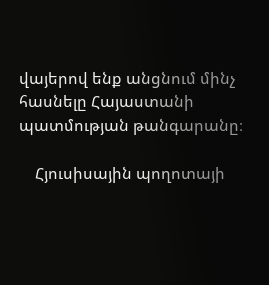վայերով ենք անցնում մինչ հասնելը Հայաստանի պատմության թանգարանը։

    Հյուսիսային պողոտայի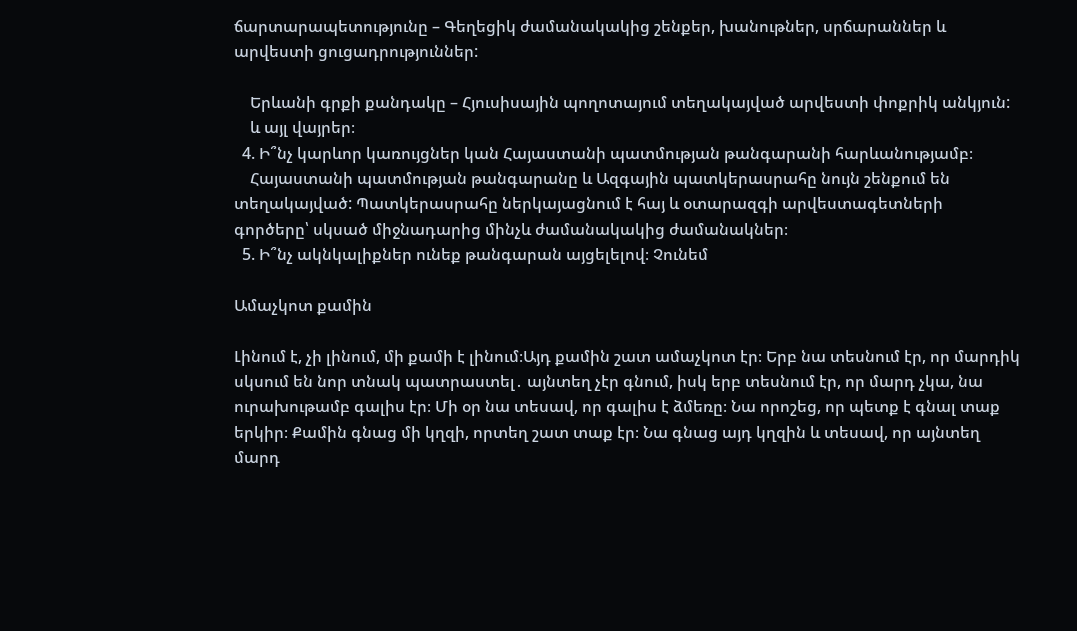ճարտարապետությունը – Գեղեցիկ ժամանակակից շենքեր, խանութներ, սրճարաններ և արվեստի ցուցադրություններ:

    Երևանի գրքի քանդակը – Հյուսիսային պողոտայում տեղակայված արվեստի փոքրիկ անկյուն:
    և այլ վայրեր։
  4. Ի՞նչ կարևոր կառույցներ կան Հայաստանի պատմության թանգարանի հարևանությամբ։
    Հայաստանի պատմության թանգարանը և Ազգային պատկերասրահը նույն շենքում են տեղակայված: Պատկերասրահը ներկայացնում է հայ և օտարազգի արվեստագետների գործերը՝ սկսած միջնադարից մինչև ժամանակակից ժամանակներ։
  5. Ի՞նչ ակնկալիքներ ունեք թանգարան այցելելով։ Չունեմ

Ամաչկոտ քամին

Լինում է, չի լինում, մի քամի է լինում։Այդ քամին շատ ամաչկոտ էր։ Երբ նա տեսնում էր, որ մարդիկ սկսում են նոր տնակ պատրաստել․ այնտեղ չէր գնում, իսկ երբ տեսնում էր, որ մարդ չկա, նա ուրախութամբ գալիս էր։ Մի օր նա տեսավ, որ գալիս է ձմեռը։ Նա որոշեց, որ պետք է գնալ տաք երկիր։ Քամին գնաց մի կղզի, որտեղ շատ տաք էր։ Նա գնաց այդ կղզին և տեսավ, որ այնտեղ մարդ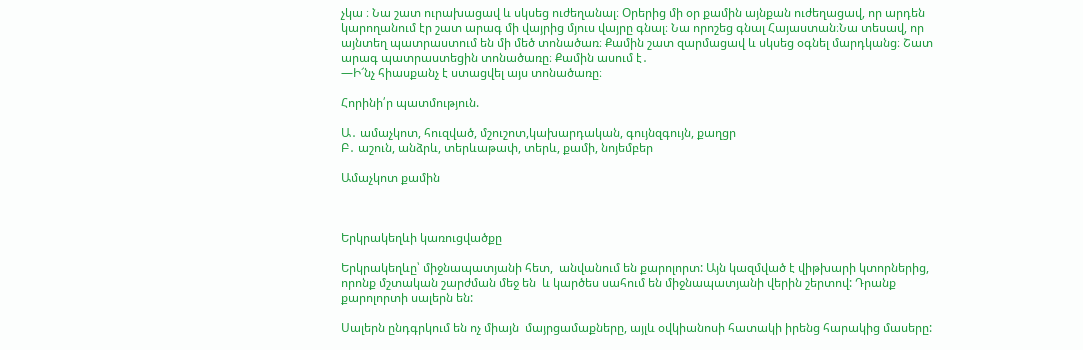չկա ։ Նա շատ ուրախացավ և սկսեց ուժեղանալ։ Օրերից մի օր քամին այնքան ուժեղացավ, որ արդեն կարողանում էր շատ արագ մի վայրից մյուս վայրը գնալ։ Նա որոշեց գնալ Հայաստան։Նա տեսավ, որ այնտեղ պատրաստում են մի մեծ տոնածառ։ Քամին շատ զարմացավ և սկսեց օգնել մարդկանց։ Շատ արագ պատրաստեցին տոնածառը։ Քամին ասում է․
—Ի՜նչ հիասքանչ է ստացվել այս տոնածառը։

Հորինի՛ր պատմություն.

Ա․ ամաչկոտ, հուզված, մշուշոտ,կախարդական, գույնզգույն, քաղցր
Բ․ աշուն, անձրև, տերևաթափ, տերև, քամի, նոյեմբեր

Ամաչկոտ քամին



Երկրակեղևի կառուցվածքը

Երկրակեղևը՝ միջնապատյանի հետ,  անվանում են քարոլորտ: Այն կազմված է վիթխարի կտորներից, որոնք մշտական շարժման մեջ են  և կարծես սահում են միջնապատյանի վերին շերտով: Դրանք քարոլորտի սալերն են:

Սալերն ընդգրկում են ոչ միայն  մայրցամաքները, այլև օվկիանոսի հատակի իրենց հարակից մասերը: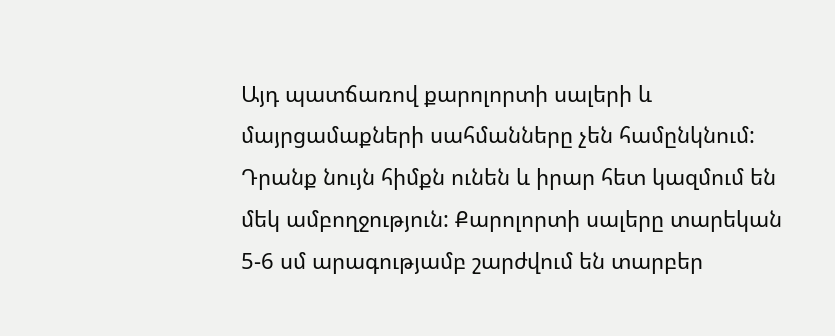Այդ պատճառով քարոլորտի սալերի և մայրցամաքների սահմանները չեն համընկնում: Դրանք նույն հիմքն ունեն և իրար հետ կազմում են մեկ ամբողջություն: Քարոլորտի սալերը տարեկան 5-6 սմ արագությամբ շարժվում են տարբեր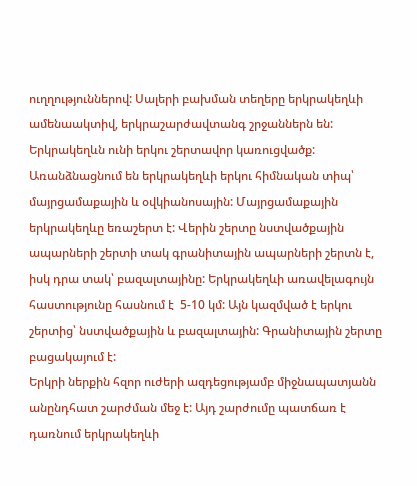ուղղություններով: Սալերի բախման տեղերը երկրակեղևի ամենաակտիվ, երկրաշարժավտանգ շրջաններն են: Երկրակեղևն ունի երկու շերտավոր կառուցվածք:  Առանձնացնում են երկրակեղևի երկու հիմնական տիպ՝ մայրցամաքային և օվկիանոսային: Մայրցամաքային երկրակեղևը եռաշերտ է: Վերին շերտը նստվածքային ապարների շերտի տակ գրանիտային ապարների շերտն է, իսկ դրա տակ՝ բազալտայինը: Երկրակեղևի առավելագույն հաստությունը հասնում է  5-10 կմ: Այն կազմված է երկու շերտից՝ նստվածքային և բազալտային: Գրանիտային շերտը բացակայում է:
Երկրի ներքին հզոր ուժերի ազդեցությամբ միջնապատյանն անընդհատ շարժման մեջ է: Այդ շարժումը պատճառ է դառնում երկրակեղևի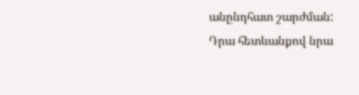անընդհատ շարժման:  Դրա հետևանքով նրա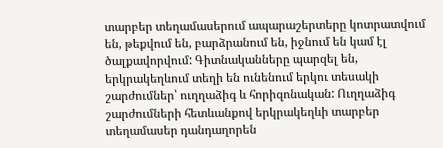տարբեր տեղամասերում ապարաշերտերը կոտրատվում են, թեքվում են, բարձրանում են, իջնում են կամ էլ ծալքավորվում: Գիտնականները պարզել են,  երկրակեղևում տեղի են ունենում երկու տեսակի շարժումներ՝ ուղղաձիգ և հորիզոնական: Ուղղաձիգ շարժումների հետևանքով երկրակեղևի տարբեր տեղամասեր դանդաղորեն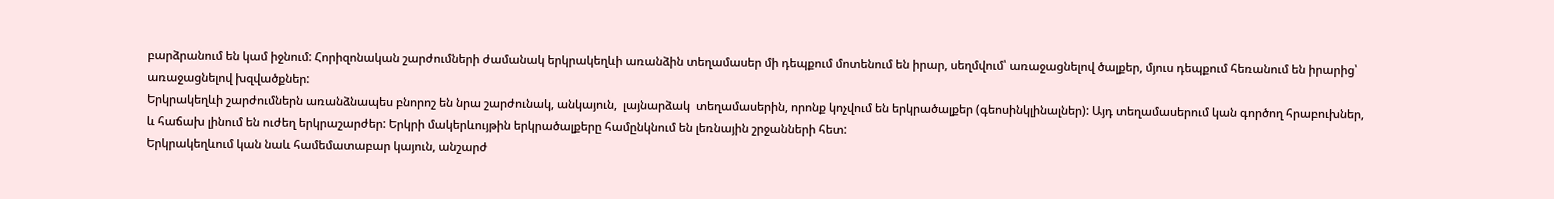բարձրանում են կամ իջնում: Հորիզոնական շարժումների ժամանակ երկրակեղևի առանձին տեղամասեր մի դեպքում մոտենում են իրար, սեղմվում՝ առաջացնելով ծալքեր, մյուս դեպքում հեռանում են իրարից՝ առաջացնելով խզվածքներ:
Երկրակեղևի շարժումներն առանձնապես բնորոշ են նրա շարժունակ, անկայուն,  լայնարձակ  տեղամասերին, որոնք կոչվում են երկրածալքեր (գեոսինկլինալներ): Այդ տեղամասերում կան գործող հրաբուխներ, և հաճախ լինում են ուժեղ երկրաշարժեր: Երկրի մակերևույթին երկրածալքերը համընկնում են լեռնային շրջանների հետ:
Երկրակեղևում կան նաև համեմատաբար կայուն, անշարժ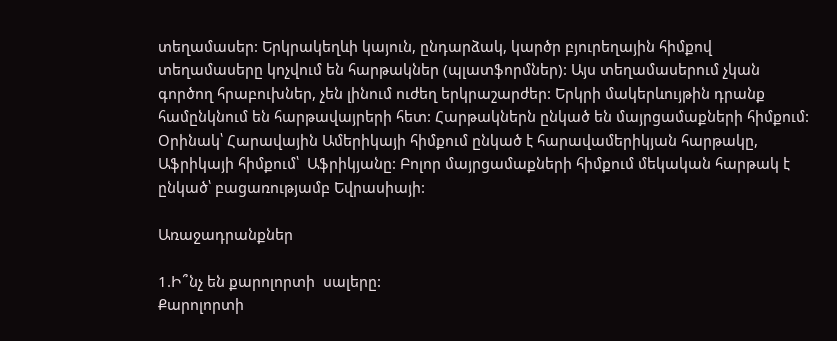տեղամասեր: Երկրակեղևի կայուն, ընդարձակ, կարծր բյուրեղային հիմքով տեղամասերը կոչվում են հարթակներ (պլատֆորմներ): Այս տեղամասերում չկան  գործող հրաբուխներ, չեն լինում ուժեղ երկրաշարժեր: Երկրի մակերևույթին դրանք համընկնում են հարթավայրերի հետ: Հարթակներն ընկած են մայրցամաքների հիմքում: Օրինակ՝ Հարավային Ամերիկայի հիմքում ընկած է հարավամերիկյան հարթակը, Աֆրիկայի հիմքում՝  Աֆրիկյանը: Բոլոր մայրցամաքների հիմքում մեկական հարթակ է ընկած՝ բացառությամբ Եվրասիայի:

Առաջադրանքներ

1.Ի՞նչ են քարոլորտի  սալերը:
Քարոլորտի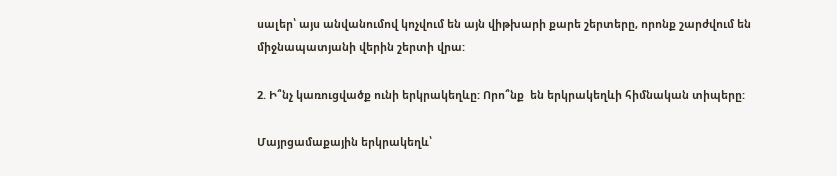սալեր՝ այս անվանումով կոչվում են այն վիթխարի քարե շերտերը, որոնք շարժվում են միջնապատյանի վերին շերտի վրա:

2. Ի՞նչ կառուցվածք ունի երկրակեղևը: Որո՞նք  են երկրակեղևի հիմնական տիպերը:

Մայրցամաքային երկրակեղև՝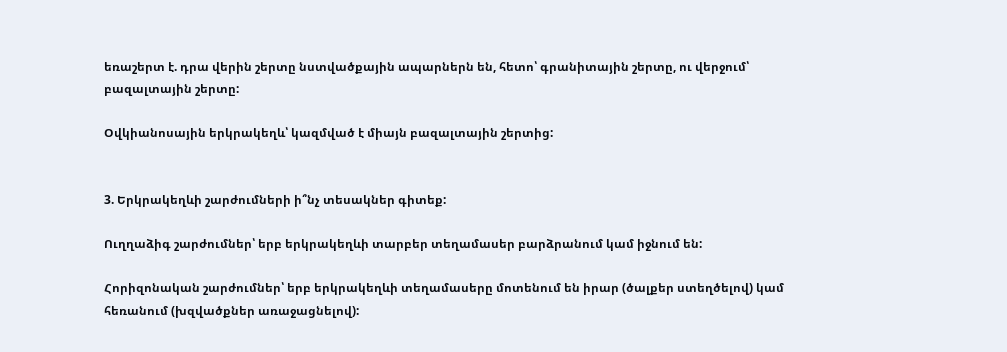եռաշերտ է. դրա վերին շերտը նստվածքային ապարներն են, հետո՝ գրանիտային շերտը, ու վերջում՝ բազալտային շերտը:

Օվկիանոսային երկրակեղև՝ կազմված է միայն բազալտային շերտից:


3. Երկրակեղևի շարժումների ի՞նչ տեսակներ գիտեք:

Ուղղաձիգ շարժումներ՝ երբ երկրակեղևի տարբեր տեղամասեր բարձրանում կամ իջնում են:

Հորիզոնական շարժումներ՝ երբ երկրակեղևի տեղամասերը մոտենում են իրար (ծալքեր ստեղծելով) կամ հեռանում (խզվածքներ առաջացնելով):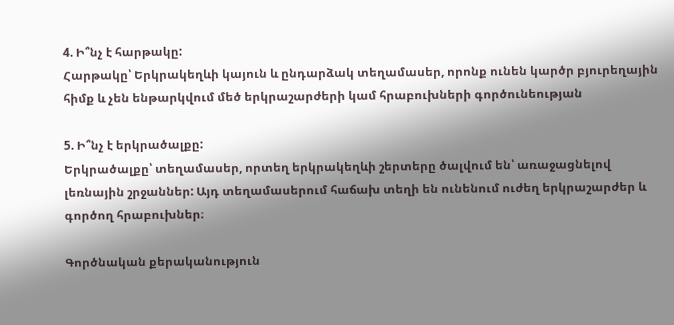4. Ի՞նչ է հարթակը:
Հարթակը՝ Երկրակեղևի կայուն և ընդարձակ տեղամասեր, որոնք ունեն կարծր բյուրեղային հիմք և չեն ենթարկվում մեծ երկրաշարժերի կամ հրաբուխների գործունեության

5. Ի՞նչ է երկրածալքը:
Երկրածալքը՝ տեղամասեր, որտեղ երկրակեղևի շերտերը ծալվում են՝ առաջացնելով լեռնային շրջաններ: Այդ տեղամասերում հաճախ տեղի են ունենում ուժեղ երկրաշարժեր և գործող հրաբուխներ։

Գործնական քերականություն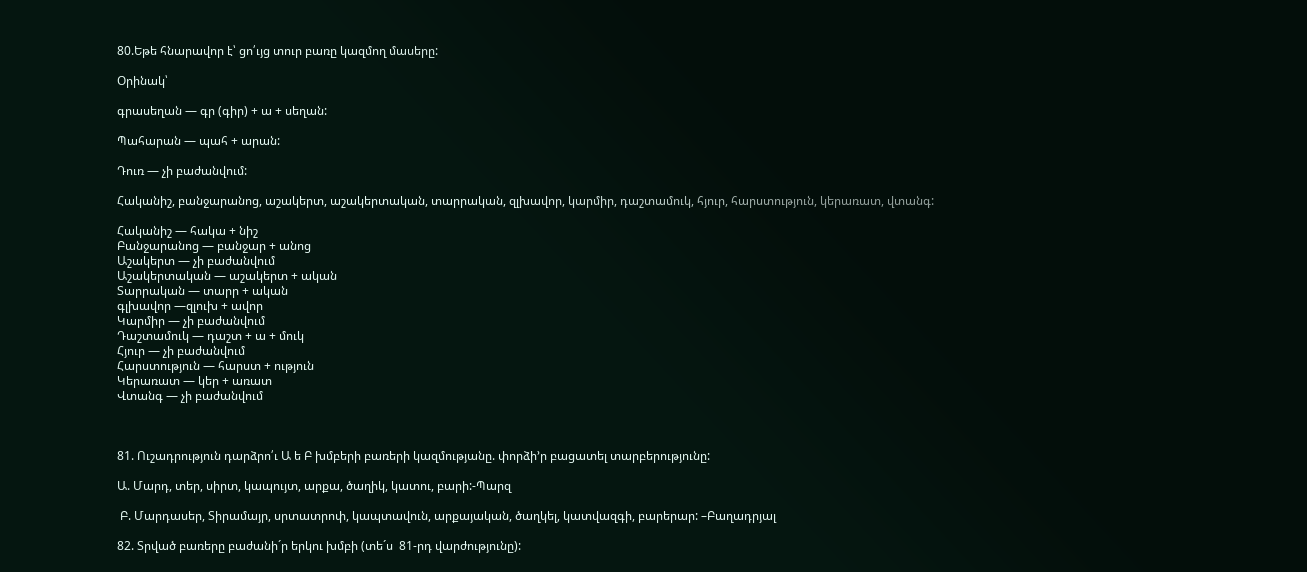80.Եթե հնարավոր է՝ ցո՛ւյց տուր բառը կազմող մասերը:

Օրինակ՝

գրասեղան — գր (գիր) + ա + սեղան:

Պահարան — պահ + արան:

Դուռ — չի բաժանվում:

Հականիշ, բանջարանոց, աշակերտ, աշակերտական, տարրական, զլխավոր, կարմիր, դաշտամուկ, հյուր, հարստություն, կերառատ, վտանգ:

Հականիշ — հակա + նիշ
Բանջարանոց — բանջար + անոց
Աշակերտ — չի բաժանվում
Աշակերտական — աշակերտ + ական
Տարրական — տարր + ական
գլխավոր —զլուխ + ավոր
Կարմիր — չի բաժանվում
Դաշտամուկ — դաշտ + ա + մուկ
Հյուր — չի բաժանվում
Հարստություն — հարստ + ություն
Կերառատ — կեր + առատ
Վտանգ — չի բաժանվում



81. Ուշադրություն դարձրո՛ւ Ա ե Բ խմբերի բառերի կազմությանը. փորձի’ր բացատել տարբերությունը:

Ա. Մարդ, տեր, սիրտ, կապույտ, արքա, ծաղիկ, կատու, բարի:-Պարզ

 Բ. Մարդասեր, Տիրամայր, սրտատրոփ, կապտավուն, արքայական, ծաղկել, կատվազգի, բարերար: –Բաղադրյալ

82. Տրված բառերը բաժանի´ր երկու խմբի (տե´ս  81-րդ վարժությունը):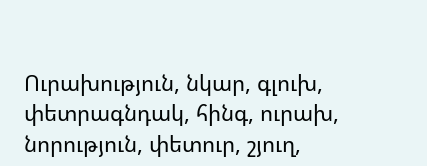Ուրախություն, նկար, գլուխ, փետրագնդակ, հինգ, ուրախ, նորություն, փետուր, շյուղ,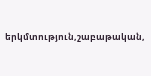երկմտություն,շաբաթական,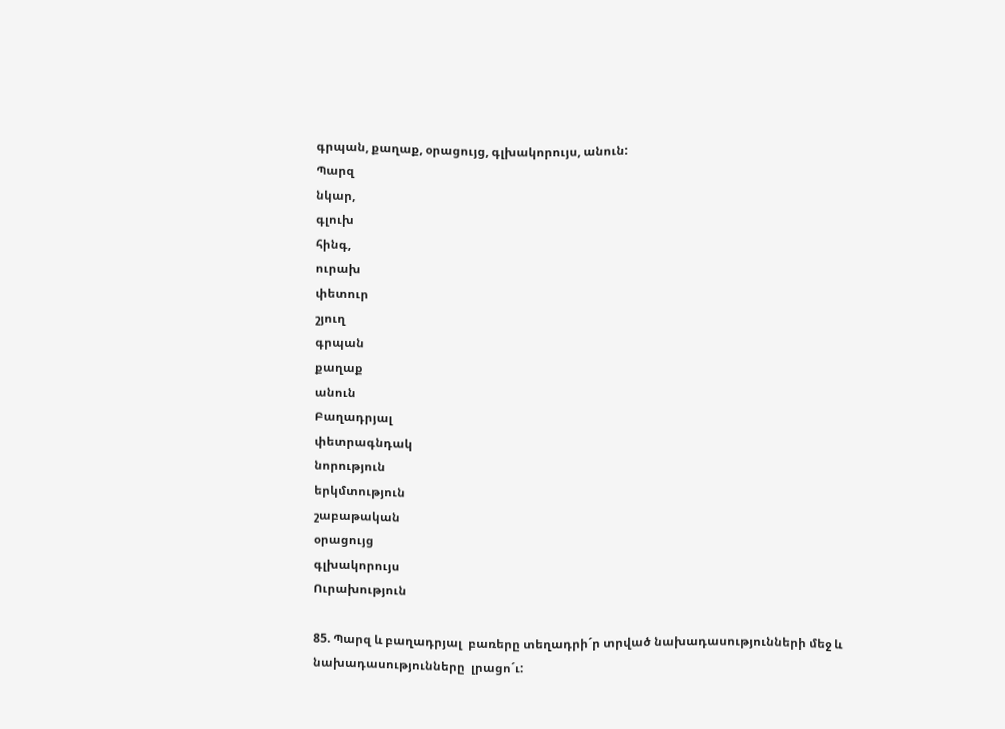գրպան, քաղաք, օրացույց, գլխակորույս, անուն:
Պարզ
նկար,
գլուխ
հինգ,
ուրախ
փետուր
շյուղ
գրպան
քաղաք
անուն
Բաղադրյալ
փետրագնդակ
նորություն
երկմտություն
շաբաթական
օրացույց
գլխակորույս
Ուրախություն

85. Պարզ և բաղադրյալ  բառերը տեղադրի´ր տրված նախադասությունների մեջ և նախադասությունները  լրացո´ւ: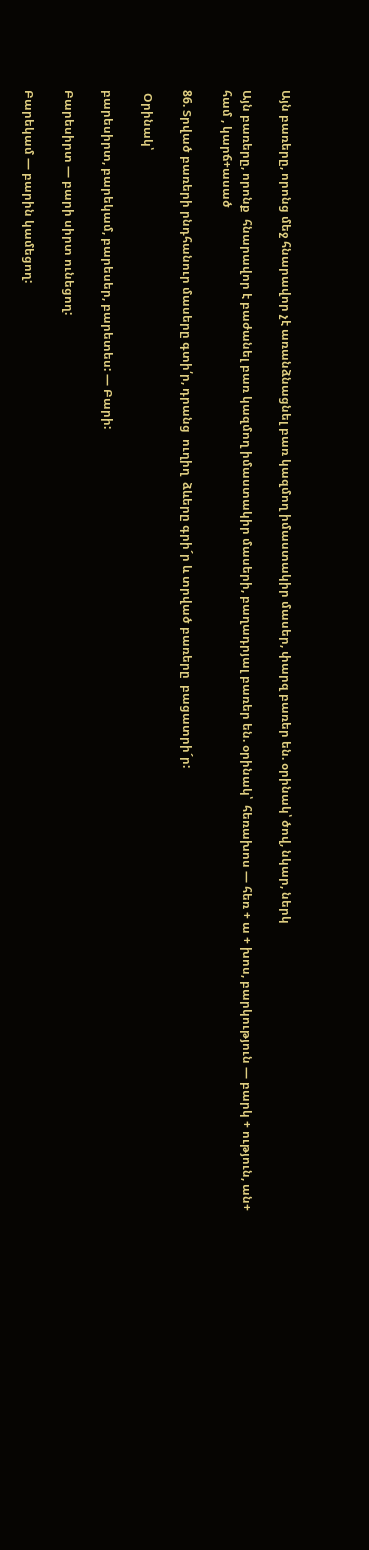Այն բառերը, որոնց մեջ հնարավոր չէ առանձնացնել բառ կազմող իմաստակիր մասեր, փարզ բառեր են. օրինակ՝ ծով, նկար, ներկ

Այն բառերը, որոնք  հնարավոր է բաժանել բառ կազմող իմաստակիր մասերի, բաղադրյալ բառեր են. օրինակ՝  հեռախոս — հեռ + ա + խոս, բարկություն — բարկ + ություն, ան+ համ , կարճ+ասած

86. Տրված բառերի րնդհանուր մասերը գտի՛ր, դրանց  ուղիղ  ձևերը գրի´ր և տրված բառերը  բացատրի´ր:

 Օրինակ՝

բարեսիրտ, բարեկամ, բարեսեր, բարետես: — Բարի:

Բարեսիրտ — բարի սիրտ ունեցող:

Բարեկամ — բարին կամեցող: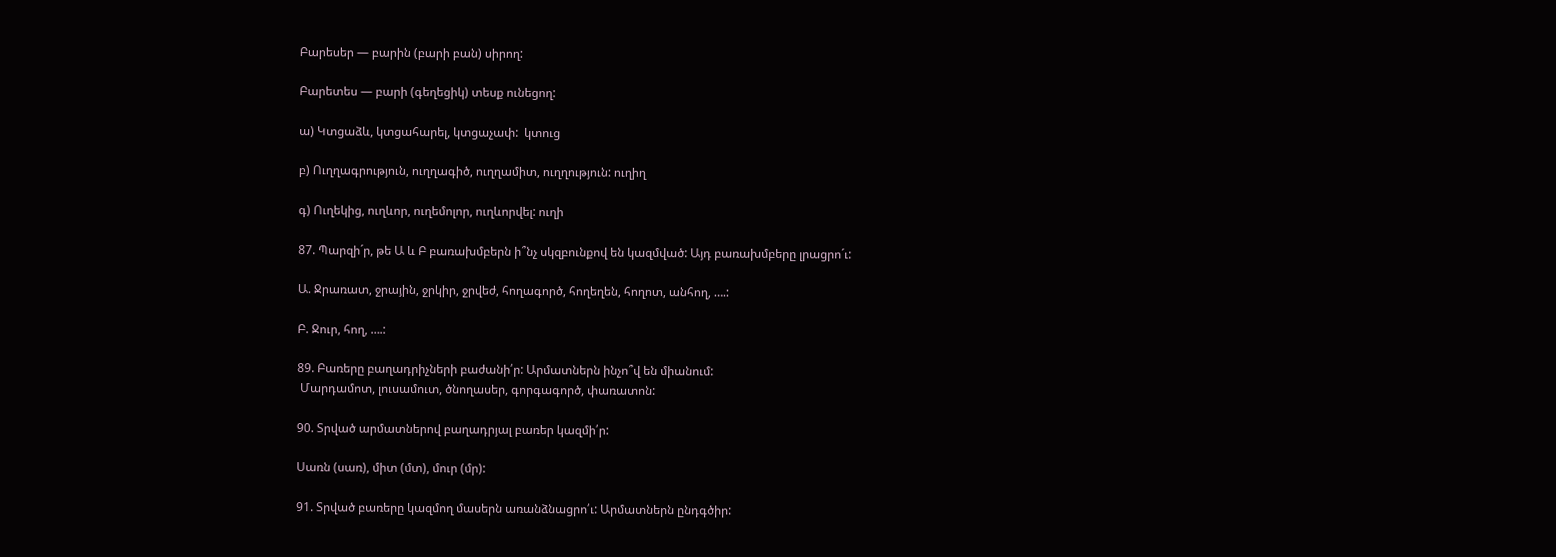Բարեսեր — բարին (բարի բան) սիրող:

Բարետես — բարի (գեղեցիկ) տեսք ունեցող:

ա) Կտցաձև, կտցահարել, կտցաչափ:  կտուց

բ) Ուղղագրություն, ուղղագիծ, ուղղամիտ, ուղղություն: ուղիղ

գ) Ուղեկից, ուղևոր, ուղեմոլոր, ուղևորվել: ուղի

87. Պարզի´ր, թե Ա և Բ բառախմբերն ի՞նչ սկզբունքով են կազմված: Այդ բառախմբերը լրացրո´ւ:

Ա. Ջրառատ, ջրային, ջրկիր, ջրվեժ, հողագործ, հողեղեն, հողոտ, անհող, ….:

Բ. Ջուր, հող, ….:

89. Բառերը բաղադրիչների բաժանի՛ր: Արմատներն ինչո՞վ են միանում:
 Մարդամոտ, լուսամուտ, ծնողասեր, գորգագործ, փառատոն:

90. Տրված արմատներով բաղադրյալ բառեր կազմի՛ր:

Սառն (սառ), միտ (մտ), մուր (մր):

91. Տրված բառերը կազմող մասերն առանձնացրո՛ւ: Արմատներն ընդգծիր: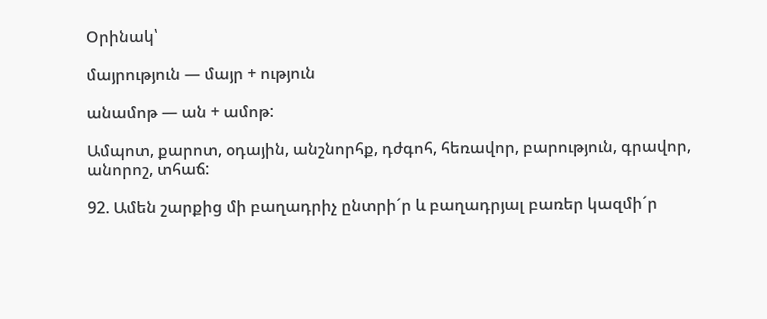Օրինակ՝

մայրություն — մայր + ություն

անամոթ — ան + ամոթ:

Ամպոտ, քարոտ, օդային, անշնորհք, դժգոհ, հեռավոր, բարություն, գրավոր, անորոշ, տհաճ:

92. Ամեն շարքից մի բաղադրիչ ընտրի´ր և բաղադրյալ բառեր կազմի´ր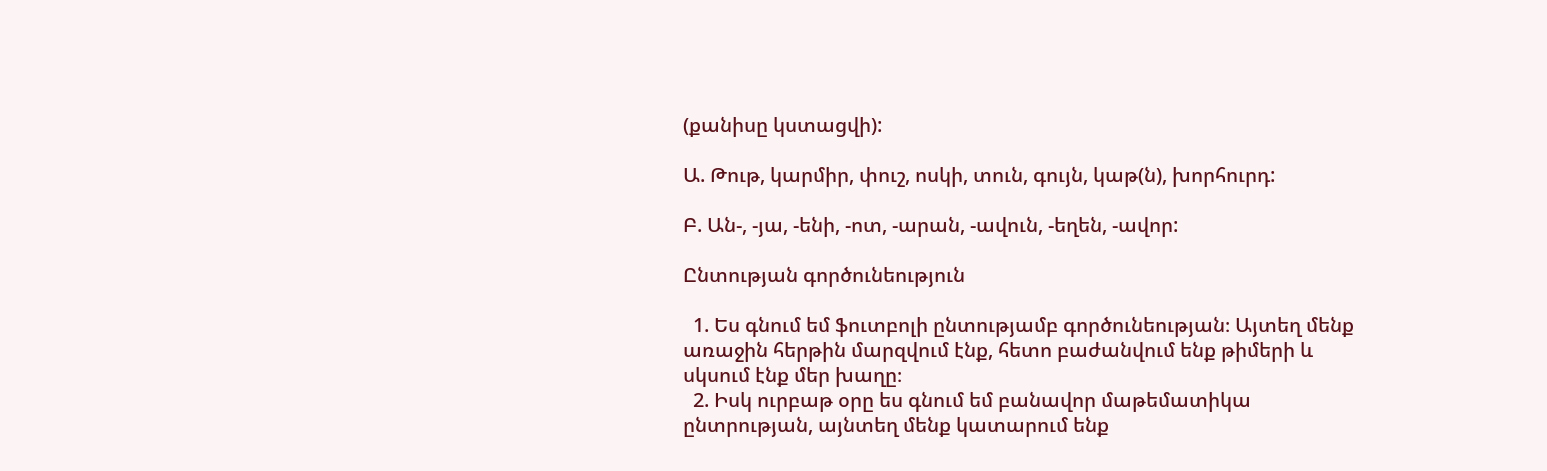(քանիսը կստացվի):

Ա. Թութ, կարմիր, փուշ, ոսկի, տուն, գույն, կաթ(ն), խորհուրդ:

Բ. Ան-, -յա, -ենի, -ոտ, -արան, -ավուն, -եղեն, -ավոր:

Ընտության գործունեություն

  1. Ես գնում եմ ֆուտբոլի ընտությամբ գործունեության։ Այտեղ մենք առաջին հերթին մարզվում էնք, հետո բաժանվում ենք թիմերի և սկսում էնք մեր խաղը։
  2. Իսկ ուրբաթ օրը ես գնում եմ բանավոր մաթեմատիկա ընտրության, այնտեղ մենք կատարում ենք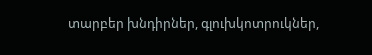տարբեր խնդիրներ, գլուխկոտրուկներ,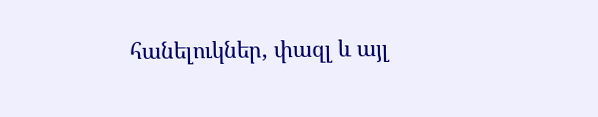հանելուկներ, փազլ և այլ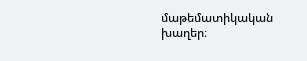մաթեմատիկական խաղեր։